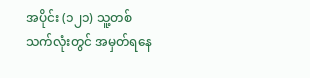အပိုင်း (၁၂၁) သူ့တစ်သက်လုံးတွင် အမှတ်ရနေ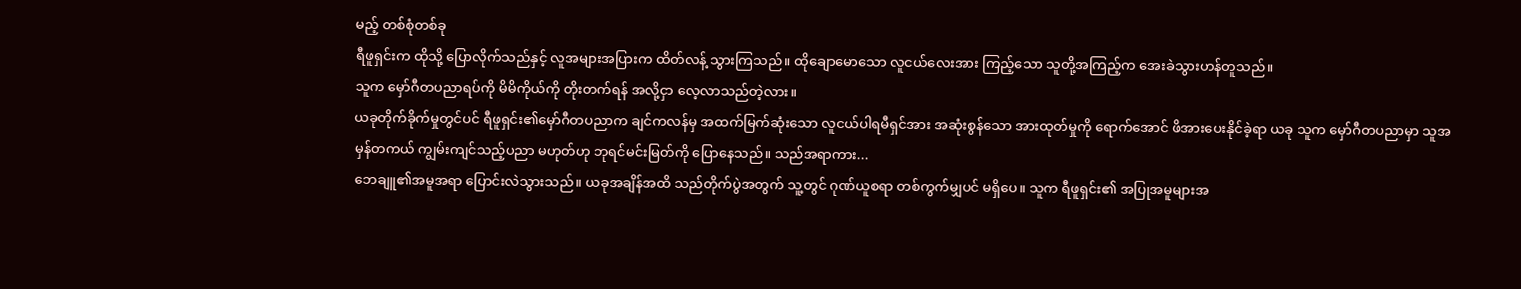မည့် တစ်စုံတစ်ခု
ရီဖူရှင်းက ထိုသို့ ပြောလိုက်သည်နှင့် လူအများအပြားက ထိတ်လန့် သွားကြသည်။ ထိုချောမောသော လူငယ်လေးအား ကြည့်သော သူတို့အကြည့်က အေးခဲသွားဟန်တူသည်။
သူက မှော်ဂီတပညာရပ်ကို မိမိကိုယ်ကို တိုးတက်ရန် အလို့ငှာ လေ့လာသည်တဲ့လား။
ယခုတိုက်ခိုက်မှုတွင်ပင် ရီဖူရှင်း၏မှော်ဂီတပညာက ချင်ကလန်မှ အထက်မြက်ဆုံးသော လူငယ်ပါရမီရှင်အား အဆုံးစွန်သော အားထုတ်မှုကို ရောက်အောင် ဖိအားပေးနိုင်ခဲ့ရာ ယခု သူက မှော်ဂီတပညာမှာ သူအမှန်တကယ် ကျွမ်းကျင်သည့်ပညာ မဟုတ်ဟု ဘုရင်မင်းမြတ်ကို ပြောနေသည်။ သည်အရာကား...
ဘေချူ၏အမူအရာ ပြောင်းလဲသွားသည်။ ယခုအချိန်အထိ သည်တိုက်ပွဲအတွက် သူ့တွင် ဂုဏ်ယူစရာ တစ်ကွက်မျှပင် မရှိပေ။ သူက ရီဖူရှင်း၏ အပြုအမူများအ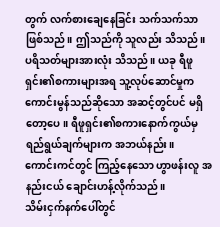တွက် လက်စားချေနေခြင်း သက်သက်သာဖြစ်သည်။ ဤသည်ကို သူလည်း သိသည်။ ပရိသတ်များအားလုံး သိသည်။ ယခု ရီဖူရှင်း၏စကားများအရ သူ့လုပ်ဆောင်မှုက ကောင်းမွန်သည်ဆိုသော အဆင့်တွင်ပင် မရှိတော့ပေ။ ရီဖူရှင်း၏စကားနောက်ကွယ်မှ ရည်ရွယ်ချက်များက အဘယ်နည်း။
ကောင်းကင်တွင် ကြည့်နေသော ဟွာဖန်းလူ အနည်းငယ် ချောင်းဟန့်လိုက်သည်။
သိမ်းငှက်နက်ပေါ်တွင်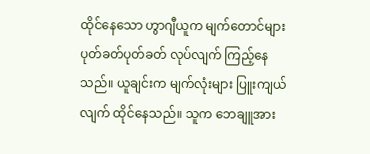ထိုင်နေသော ဟွာဂျီယူက မျက်တောင်များ ပုတ်ခတ်ပုတ်ခတ် လုပ်လျက် ကြည့်နေသည်။ ယူချင်းက မျက်လုံးများ ပြူးကျယ်လျက် ထိုင်နေသည်။ သူက ဘေချူအား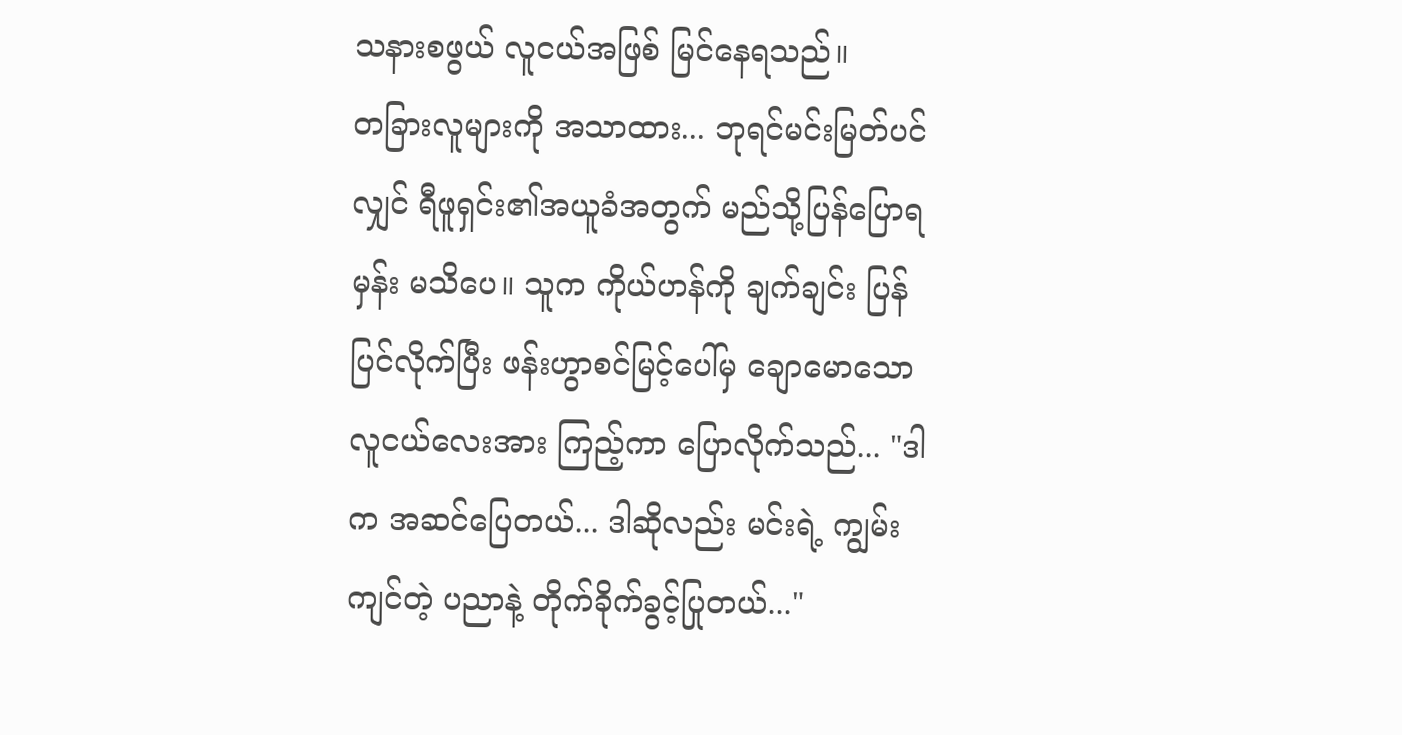သနားစဖွယ် လူငယ်အဖြစ် မြင်နေရသည်။
တခြားလူများကို အသာထား... ဘုရင်မင်းမြတ်ပင်လျှင် ရီဖူရှင်း၏အယူခံအတွက် မည်သို့ပြန်ပြောရမှန်း မသိပေ။ သူက ကိုယ်ဟန်ကို ချက်ချင်း ပြန်ပြင်လိုက်ပြီး ဖန်းဟွာစင်မြင့်ပေါ်မှ ချောမောသော လူငယ်လေးအား ကြည့်ကာ ပြောလိုက်သည်... "ဒါက အဆင်ပြေတယ်... ဒါဆိုလည်း မင်းရဲ့ ကျွမ်းကျင်တဲ့ ပညာနဲ့ တိုက်ခိုက်ခွင့်ပြုတယ်..."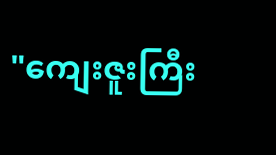"ကျေးဇူးကြီး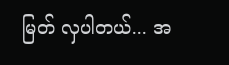မြတ် လှပါတယ်... အ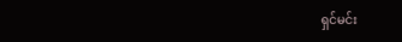ရှင်မင်း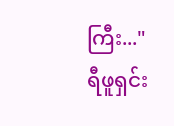ကြီး..." ရီဖူရှင်း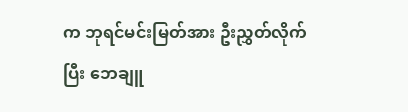က ဘုရင်မင်းမြတ်အား ဦးညွှတ်လိုက်ပြီး ဘေချူ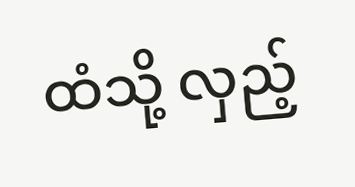ထံသို့ လှည့်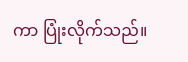ကာ ပြုံးလိုက်သည်။